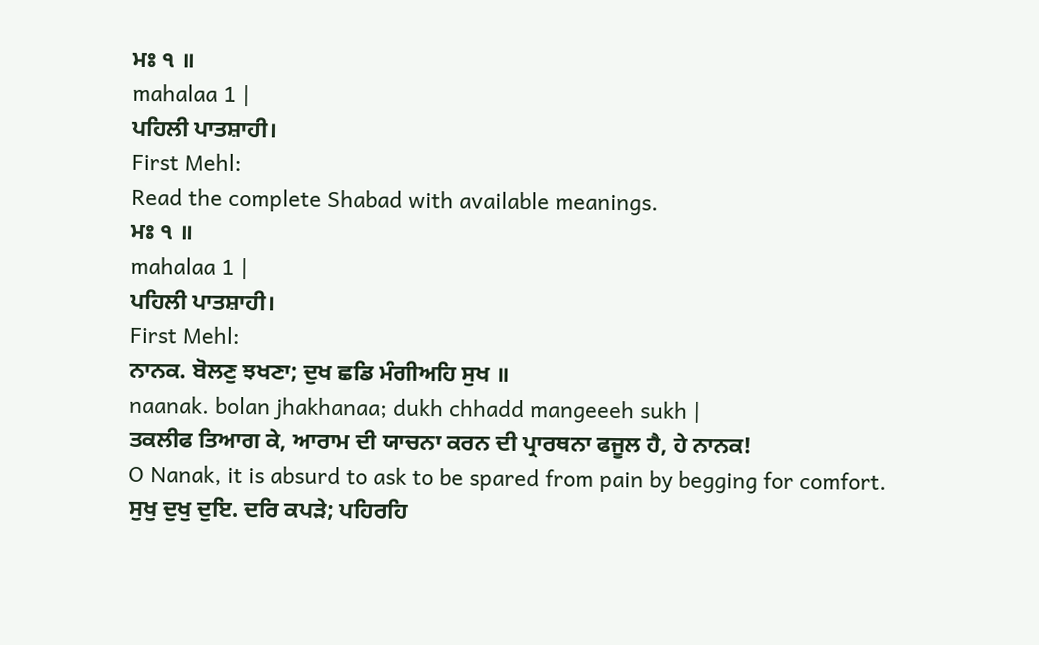ਮਃ ੧ ॥
mahalaa 1 |
ਪਹਿਲੀ ਪਾਤਸ਼ਾਹੀ।
First Mehl:
Read the complete Shabad with available meanings.
ਮਃ ੧ ॥
mahalaa 1 |
ਪਹਿਲੀ ਪਾਤਸ਼ਾਹੀ।
First Mehl:
ਨਾਨਕ. ਬੋਲਣੁ ਝਖਣਾ; ਦੁਖ ਛਡਿ ਮੰਗੀਅਹਿ ਸੁਖ ॥
naanak. bolan jhakhanaa; dukh chhadd mangeeeh sukh |
ਤਕਲੀਫ ਤਿਆਗ ਕੇ, ਆਰਾਮ ਦੀ ਯਾਚਨਾ ਕਰਨ ਦੀ ਪ੍ਰਾਰਥਨਾ ਫਜੂਲ ਹੈ, ਹੇ ਨਾਨਕ!
O Nanak, it is absurd to ask to be spared from pain by begging for comfort.
ਸੁਖੁ ਦੁਖੁ ਦੁਇ. ਦਰਿ ਕਪੜੇ; ਪਹਿਰਹਿ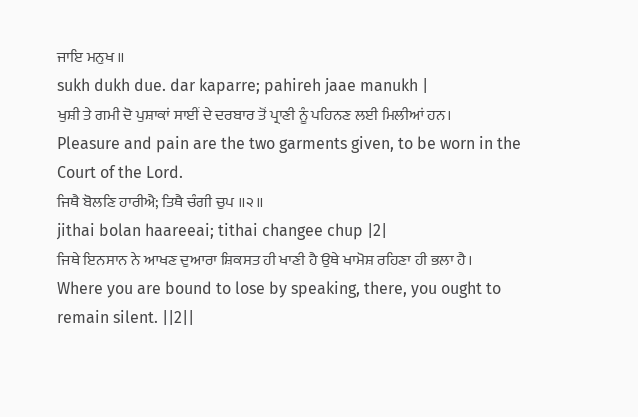ਜਾਇ ਮਨੁਖ ॥
sukh dukh due. dar kaparre; pahireh jaae manukh |
ਖੁਸ਼ੀ ਤੇ ਗਮੀ ਦੋ ਪੁਸ਼ਾਕਾਂ ਸਾਈਂ ਦੇ ਦਰਬਾਰ ਤੋਂ ਪ੍ਰਾਣੀ ਨੂੰ ਪਹਿਨਣ ਲਈ ਮਿਲੀਆਂ ਹਨ।
Pleasure and pain are the two garments given, to be worn in the Court of the Lord.
ਜਿਥੈ ਬੋਲਣਿ ਹਾਰੀਐ; ਤਿਥੈ ਚੰਗੀ ਚੁਪ ॥੨॥
jithai bolan haareeai; tithai changee chup |2|
ਜਿਥੇ ਇਨਸਾਨ ਨੇ ਆਖਣ ਦੁਆਰਾ ਸ਼ਿਕਸਤ ਹੀ ਖਾਣੀ ਹੈ ਉਥੇ ਖਾਮੋਸ਼ ਰਹਿਣਾ ਹੀ ਭਲਾ ਹੈ।
Where you are bound to lose by speaking, there, you ought to remain silent. ||2||